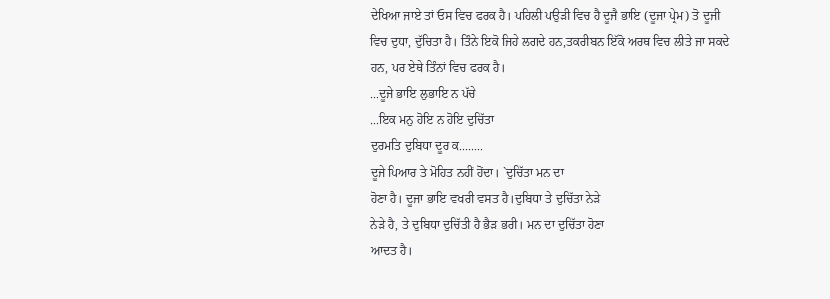ਦੇਖਿਆ ਜਾਏ ਤਾਂ ਓਸ ਵਿਚ ਫਰਕ ਹੈ। ਪਹਿਲੀ ਪਉੜੀ ਵਿਚ ਹੈ ਦੂਜੈ ਭਾਇ (ਦੂਜਾ ਪ੍ਰੇਮ) ਤੋ ਦੂਜੀ ਵਿਚ ਦੁਧਾ, ਦੁੱਚਿਤਾ ਹੈ। ਤਿੰਨੇ ਇਕੋ ਜਿਹੇ ਲਗਦੇ ਹਨ,ਤਕਰੀਬਨ ਇੱਕੋ ਅਰਥ ਵਿਚ ਲੀਤੇ ਜਾ ਸਕਦੇ ਹਨ, ਪਰ ਏਥੇ ਤਿੰਨਾਂ ਵਿਚ ਫਰਕ ਹੈ।
...ਦੂਜੇ ਭਾਇ ਲੁਭਾਇ ਨ ਪੱਚੇ
...ਇਕ ਮਨੁ ਹੋਇ ਨ ਹੋਇ ਦੁਚਿੱਤਾ
ਦੁਰਮਤਿ ਦੁਬਿਧਾ ਦੂਰ ਕ........
ਦੂਜੇ ਪਿਆਰ ਤੇ ਮੋਹਿਤ ਨਹੀਂ ਹੋਂਦਾ। `ਦੁਚਿੱਤਾ ਮਨ ਦਾ
ਹੋਣਾ ਹੈ। ਦੂਜਾ ਭਾਇ ਵਖਰੀ ਵਸਤ ਹੈ।ਦੁਬਿਧਾ ਤੇ ਦੁਚਿੱਤਾ ਨੇੜੇ
ਨੇੜੇ ਹੈ, ਤੇ ਦੁਬਿਧਾ ਦੁਚਿੱਤੀ ਹੈ ਭੈੜ ਭਰੀ। ਮਨ ਦਾ ਦੁਚਿੱਤਾ ਹੋਣਾ
ਆਦਤ ਹੈ।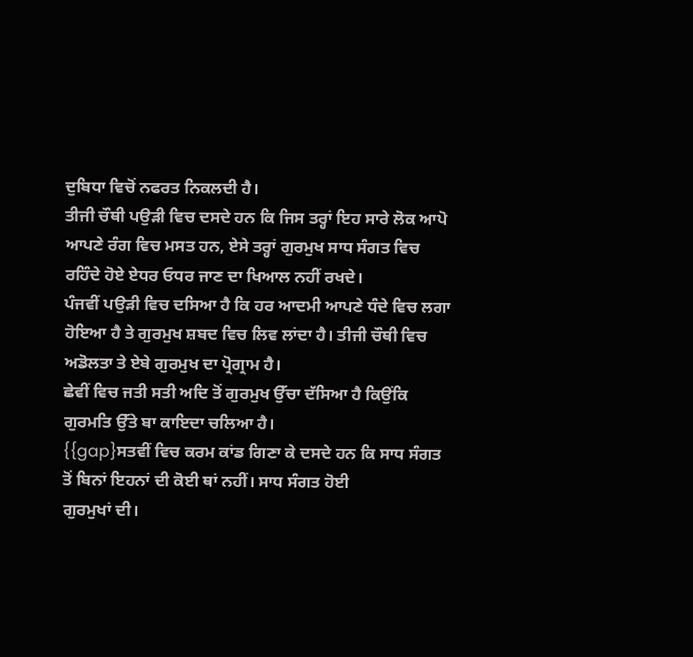ਦੁਬਿਧਾ ਵਿਚੋਂ ਨਫਰਤ ਨਿਕਲਦੀ ਹੈ।
ਤੀਜੀ ਚੌਥੀ ਪਉੜੀ ਵਿਚ ਦਸਦੇ ਹਨ ਕਿ ਜਿਸ ਤਰ੍ਹਾਂ ਇਹ ਸਾਰੇ ਲੋਕ ਆਪੋ ਆਪਣੇ ਰੰਗ ਵਿਚ ਮਸਤ ਹਨ, ਏਸੇ ਤਰ੍ਹਾਂ ਗੁਰਮੁਖ ਸਾਧ ਸੰਗਤ ਵਿਚ ਰਹਿੰਦੇ ਹੋਏ ਏਧਰ ਓਧਰ ਜਾਣ ਦਾ ਖਿਆਲ ਨਹੀਂ ਰਖਦੇ।
ਪੰਜਵੀਂ ਪਉੜੀ ਵਿਚ ਦਸਿਆ ਹੈ ਕਿ ਹਰ ਆਦਮੀ ਆਪਣੇ ਧੰਦੇ ਵਿਚ ਲਗਾ ਹੋਇਆ ਹੈ ਤੇ ਗੁਰਮੁਖ ਸ਼ਬਦ ਵਿਚ ਲਿਵ ਲਾਂਦਾ ਹੈ। ਤੀਜੀ ਚੌਥੀ ਵਿਚ ਅਡੋਲਤਾ ਤੇ ਏਬੇ ਗੁਰਮੁਖ ਦਾ ਪ੍ਰੋਗ੍ਰਾਮ ਹੈ।
ਛੇਵੀਂ ਵਿਚ ਜਤੀ ਸਤੀ ਅਦਿ ਤੋਂ ਗੁਰਮੁਖ ਉੱਚਾ ਦੱਸਿਆ ਹੈ ਕਿਉਂਕਿ ਗੁਰਮਤਿ ਉੱਤੇ ਬਾ ਕਾਇਦਾ ਚਲਿਆ ਹੈ।
{{gap}ਸਤਵੀਂ ਵਿਚ ਕਰਮ ਕਾਂਡ ਗਿਣਾ ਕੇ ਦਸਦੇ ਹਨ ਕਿ ਸਾਧ ਸੰਗਤ ਤੋਂ ਬਿਨਾਂ ਇਹਨਾਂ ਦੀ ਕੋਈ ਥਾਂ ਨਹੀਂ। ਸਾਧ ਸੰਗਤ ਹੋਈ
ਗੁਰਮੁਖਾਂ ਦੀ।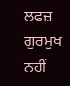ਲਫਜ਼ ਗੁਰਮੁਖ ਨਹੀਂ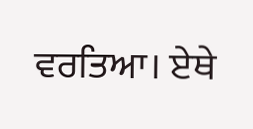ਵਰਤਿਆ। ਏਥੇ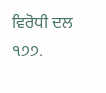ਵਿਰੋਧੀ ਦਲ
੧੭੭.